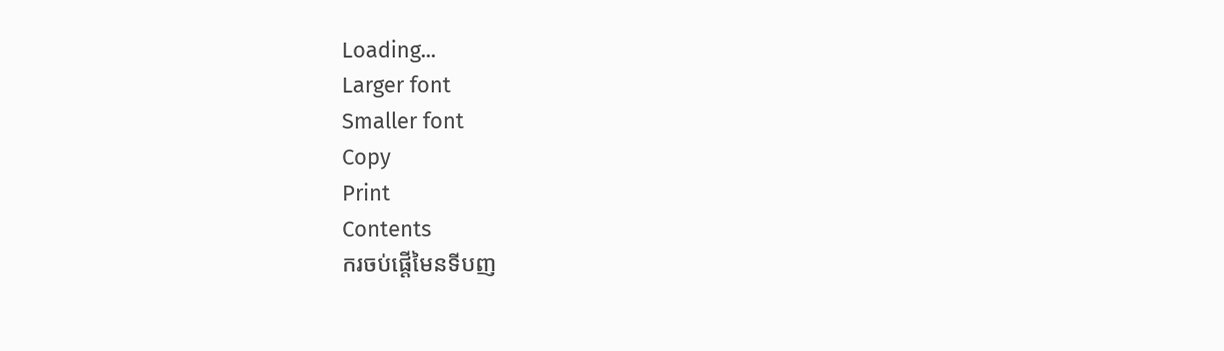Loading...
Larger font
Smaller font
Copy
Print
Contents
ករចប់ផ្តើមៃនទីបញ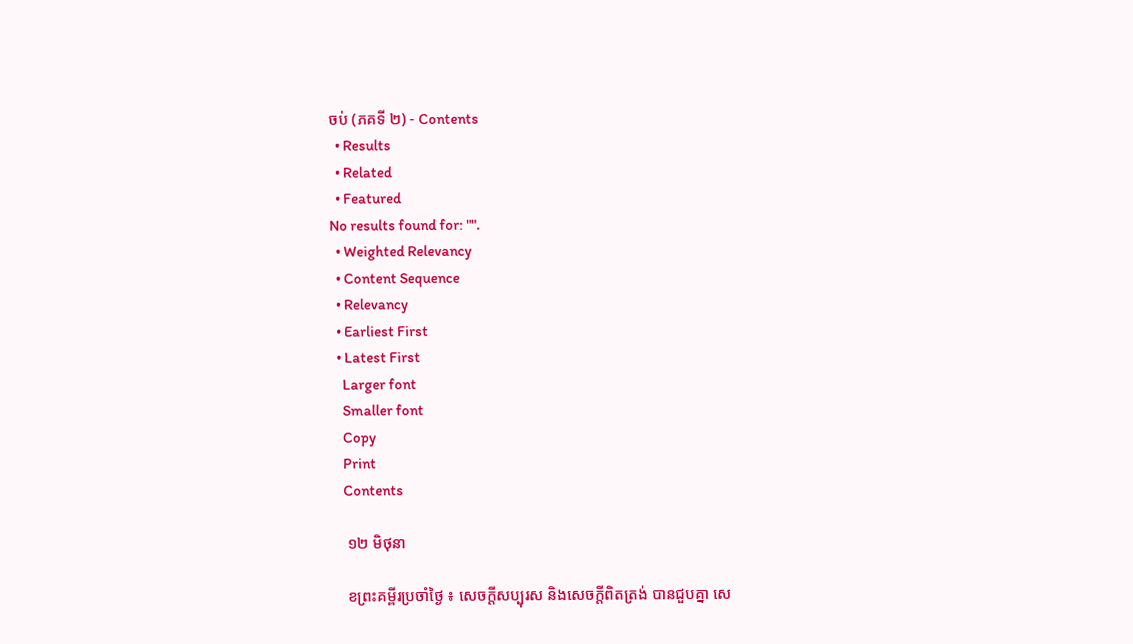ចប់ (ភគទី ២) - Contents
  • Results
  • Related
  • Featured
No results found for: "".
  • Weighted Relevancy
  • Content Sequence
  • Relevancy
  • Earliest First
  • Latest First
    Larger font
    Smaller font
    Copy
    Print
    Contents

    ១២ មិថុនា

    ខព្រះគម្ពីរប្រចាំថ្ងៃ ៖ សេចក្តីសប្បុរស និងសេចក្តីពិតត្រង់ បានជួបគ្នា សេ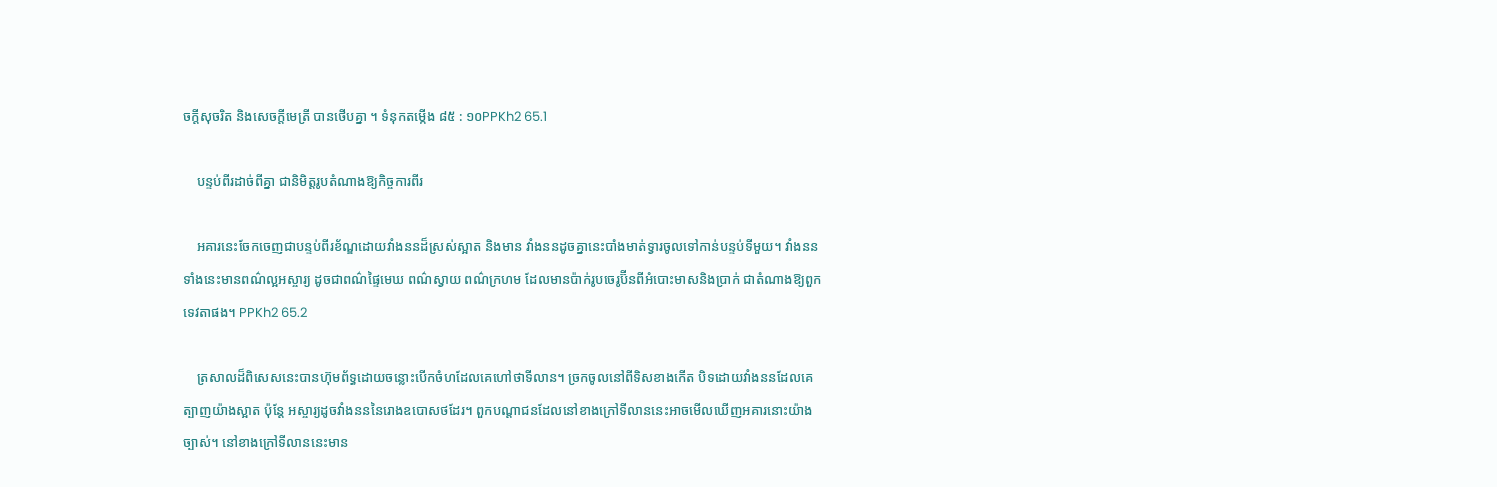ចក្តីសុចរិត និងសេចក្តីមេត្រី បានថើបគ្នា ។ ទំនុកតម្កើង ៨៥ : ១០PPKh2 65.1

    បន្ទប់ពីរដាច់ពីគ្នា ជានិមិត្តរូបតំណាងឱ្យកិច្ចការពីរ

    អគារនេះចែកចេញជាបន្ទប់ពីរខ័ណ្ឌដោយវាំងននដ៏ស្រស់ស្អាត និងមាន វាំងននដូចគ្នានេះបាំងមាត់ទ្វារចូលទៅកាន់បន្ទប់ទីមួយ។ វាំងននទាំងនេះមានពណ៌ល្អអស្ចារ្យ ដូចជាពណ៌ផ្ទៃមេឃ ពណ៌ស្វាយ ពណ៌ក្រហម ដែលមានប៉ាក់រូបចេរូប៊ីនពីអំបោះមាសនិងប្រាក់ ជាតំណាងឱ្យពួកទេវតាផង។ PPKh2 65.2

    ត្រសាលដ៏ពិសេសនេះបានហ៊ុមព័ទ្ធដោយចន្លោះបើកចំហដែលគេហៅថាទីលាន។ ច្រកចូលនៅពីទិសខាងកើត បិទដោយវាំងននដែលគេត្បាញយ៉ាងស្អាត ប៉ុន្តែ អស្ចារ្យដូចវាំងនននៃរោងឧបោសថដែរ។ ពួកបណ្តាជនដែលនៅខាងក្រៅទីលាននេះអាចមើលឃើញអគារនោះយ៉ាងច្បាស់។ នៅខាងក្រៅទីលាននេះមាន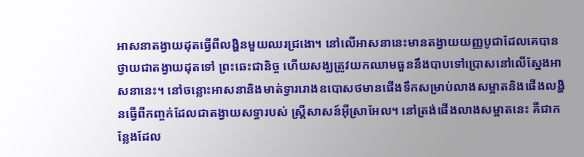អាសនាតង្វាយដុតធ្វើពីលង្ហិនមួយឈរជ្រងោ។ នៅលើអាសនានេះមានតង្វាយយញ្ញបូជាដែលគេបានថ្វាយជាតង្វាយដុតទៅ ព្រះឆេះជានិច្ច ហើយសង្ឃត្រូវយកឈាមធួននឹងបាបទៅប្រោសនៅលើស្នែងអាសនានេះ។ នៅចន្លោះអាសនានិងមាត់ទ្វាររោងឧបោសថមានផើងទឹកសម្រាប់លាងសម្អាតនិងផើងលង្ហិនធ្វើពីកញ្ចក់ដែលជាតង្វាយសទ្ធារបស់ ស្ត្រីសាសន៍អ៊ីស្រាអែល។ នៅត្រង់ផើងលាងសម្អាតនេះ គឺជាកន្លែងដែល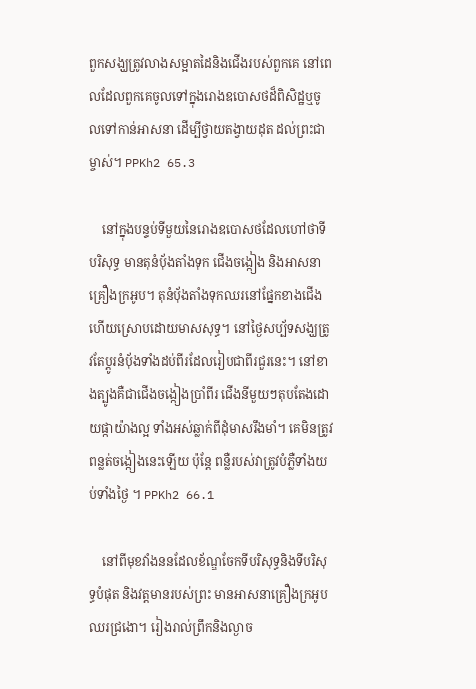ពួកសង្ឃត្រូវលាងសម្អាតដៃនិងជើងរបស់ពួកគេ នៅពេលដែលពួកគេចូលទៅក្នុងរោងឧបោសថដ៏ពិសិដ្ឋឬចូលទៅកាន់អាសនា ដើម្បីថ្វាយតង្វាយដុត ដល់ព្រះជាម្ចាស់។ PPKh2 65.3

    នៅក្នុងបន្ទប់ទីមួយនៃរោងឧបោសថដែលហៅថាទីបរិសុទ្ធ មានតុនំប៉័ងតាំងទុក ជើងចង្កៀង និងអាសនាគ្រឿងក្រអូប។ តុនំប៉័ងតាំងទុកឈរនៅផ្នែកខាងជើង ហើយស្រោបដោយមាសសុទ្ធ។ នៅថ្ងៃសប្ប័ទសង្ឃត្រូវតែប្តូរនំប៉័ងទាំងដប់ពីរដែលរៀបជាពីរជួរនេះ។ នៅខាងត្បូងគឺជាជើងចង្កៀងប្រាំពីរ ជើងនីមួយៗតុបតែងដោយផ្កាយ៉ាងល្អ ទាំងអស់ឆ្លាក់ពីដុំមាសរឹងមាំ។ គេមិនត្រូវពន្លត់ចង្កៀងនេះឡើយ ប៉ុន្តែ ពន្លឺរបស់វាត្រូវបំភ្លឺទាំងយប់ទាំងថ្ងៃ ។ PPKh2 66.1

    នៅពីមុខវាំងននដែលខ័ណ្ឌចែកទីបរិសុទ្ធនិងទីបរិសុទ្ធបំផុត និងវត្តមានរបស់ព្រះ មានអាសនាគ្រឿងក្រអូបឈរជ្រងោ។ រៀងរាល់ព្រឹកនិងល្ងាច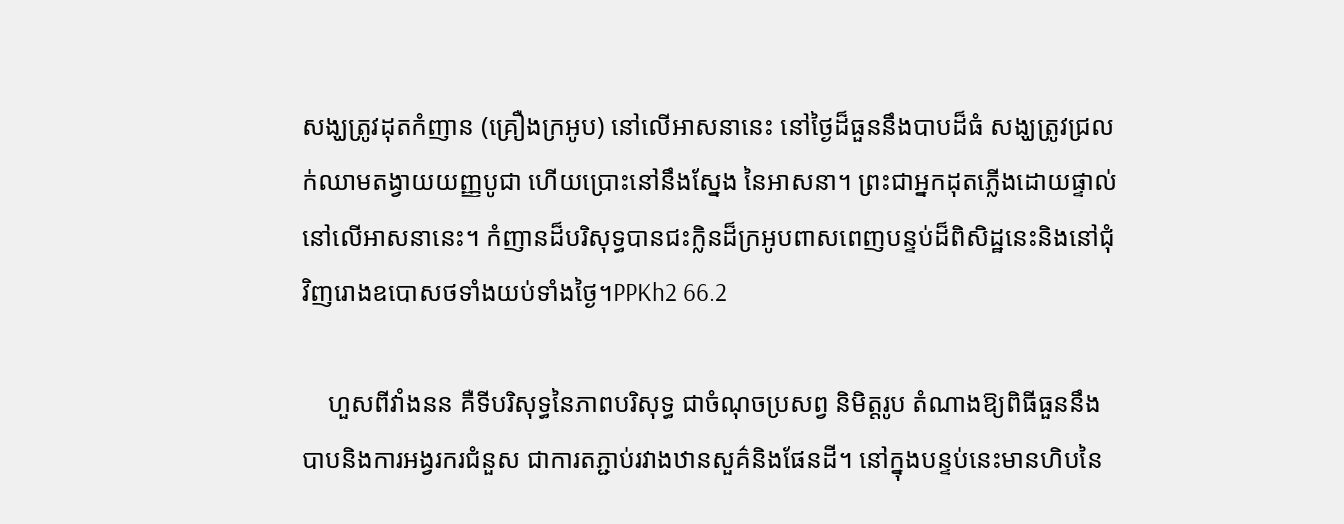សង្ឃត្រូវដុតកំញាន (គ្រឿងក្រអូប) នៅលើអាសនានេះ នៅថ្ងៃដ៏ធួននឹងបាបដ៏ធំ សង្ឃត្រូវជ្រលក់ឈាមតង្វាយយញ្ញបូជា ហើយប្រោះនៅនឹងស្នែង នៃអាសនា។ ព្រះជាអ្នកដុតភ្លើងដោយផ្ទាល់នៅលើអាសនានេះ។ កំញានដ៏បរិសុទ្ធបានជះក្លិនដ៏ក្រអូបពាសពេញបន្ទប់ដ៏ពិសិដ្ឋនេះនិងនៅជុំវិញរោងឧបោសថទាំងយប់ទាំងថ្ងៃ។PPKh2 66.2

    ហួសពីវាំងនន គឺទីបរិសុទ្ធនៃភាពបរិសុទ្ធ ជាចំណុចប្រសព្វ និមិត្តរូប តំណាងឱ្យពិធីធួននឹងបាបនិងការអង្វរករជំនួស ជាការតភ្ជាប់រវាងឋានសួគ៌និងផែនដី។ នៅក្នុងបន្ទប់នេះមានហិបនៃ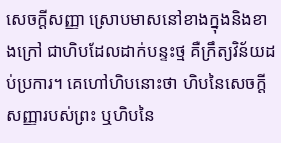សេចក្តីសញ្ញា ស្រោបមាសនៅខាងក្នុងនិងខាងក្រៅ ជាហិបដែលដាក់បន្ទះថ្ម គឺក្រឹត្យវិន័យដប់ប្រការ។ គេហៅហិបនោះថា ហិបនៃសេចក្តីសញ្ញារបស់ព្រះ ឬហិបនៃ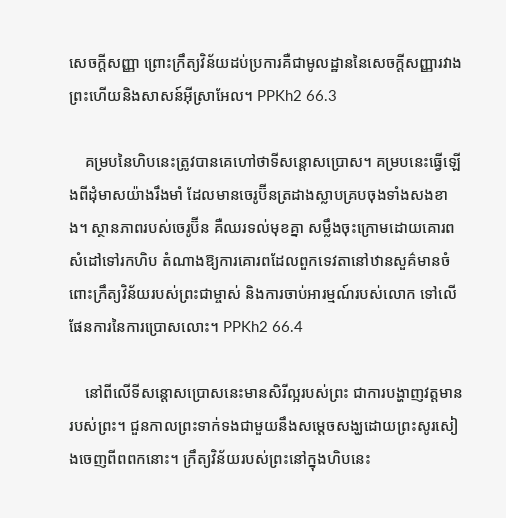សេចក្តីសញ្ញា ព្រោះក្រឹត្យវិន័យដប់ប្រការគឺជាមូលដ្ឋាននៃសេចក្តីសញ្ញារវាងព្រះហើយនិងសាសន៍អ៊ីស្រាអែល។ PPKh2 66.3

    គម្របនៃហិបនេះត្រូវបានគេហៅថាទីសន្តោសប្រោស។ គម្របនេះធ្វើឡើងពីដុំមាសយ៉ាងរឹងមាំ ដែលមានចេរូប៊ីនត្រដាងស្លាបគ្របចុងទាំងសងខាង។ ស្ថានភាពរបស់ចេរូប៊ីន គឺឈរទល់មុខគ្នា សម្លឹងចុះក្រោមដោយគោរព សំដៅទៅរកហិប តំណាងឱ្យការគោរពដែលពួកទេវតានៅឋានសួគ៌មានចំពោះក្រឹត្យវិន័យរបស់ព្រះជាម្ចាស់ និងការចាប់អារម្មណ៍របស់លោក ទៅលើផែនការនៃការប្រោសលោះ។ PPKh2 66.4

    នៅពីលើទីសន្តោសប្រោសនេះមានសិរីល្អរបស់ព្រះ ជាការបង្ហាញវត្តមានរបស់ព្រះ។ ជួនកាលព្រះទាក់ទងជាមួយនឹងសម្តេចសង្ឃដោយព្រះសូរសៀងចេញពីពពកនោះ។ ក្រឹត្យវិន័យរបស់ព្រះនៅក្នុងហិបនេះ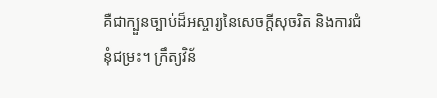គឺជាក្បួនច្បាប់ដ៏អស្ចារ្យនៃសេចក្ដីសុចរិត និងការជំនុំជម្រះ។ ក្រឹត្យវិន័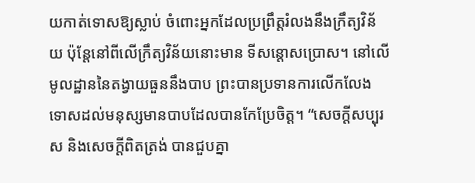យកាត់ទោសឱ្យស្លាប់ ចំពោះអ្នកដែលប្រព្រឹត្តរំលងនឹងក្រឹត្យវិន័យ ប៉ុន្តែនៅពីលើក្រឹត្យវិន័យនោះមាន ទីសន្តោសប្រោស។ នៅលើមូលដ្ឋាននៃតង្វាយធួននឹងបាប ព្រះបានប្រទានការលើកលែងទោសដល់មនុស្សមានបាបដែលបានកែប្រែចិត្ដ។ “សេចក្តីសប្បុរស និងសេចក្តីពិតត្រង់ បានជួបគ្នា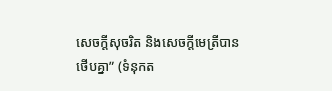សេចក្តីសុចរិត និងសេចក្តីមេត្រីបានថើបគ្នា” (ទំនុកត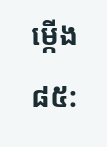ម្កើង ៨៥: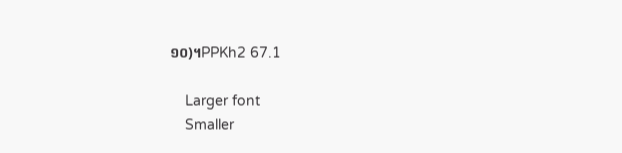១០)។PPKh2 67.1

    Larger font
    Smaller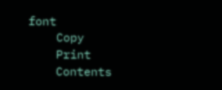font
    Copy
    Print
    Contents